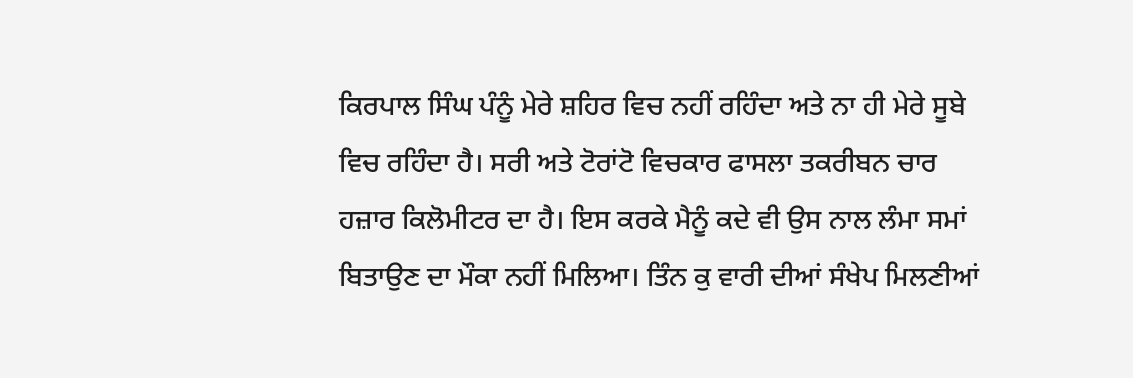ਕਿਰਪਾਲ ਸਿੰਘ ਪੰਨੂੰ ਮੇਰੇ ਸ਼ਹਿਰ ਵਿਚ ਨਹੀਂ ਰਹਿੰਦਾ ਅਤੇ ਨਾ ਹੀ ਮੇਰੇ ਸੂਬੇ ਵਿਚ ਰਹਿੰਦਾ ਹੈ। ਸਰੀ ਅਤੇ ਟੋਰਾਂਟੋ ਵਿਚਕਾਰ ਫਾਸਲਾ ਤਕਰੀਬਨ ਚਾਰ ਹਜ਼ਾਰ ਕਿਲੋਮੀਟਰ ਦਾ ਹੈ। ਇਸ ਕਰਕੇ ਮੈਨੂੰ ਕਦੇ ਵੀ ਉਸ ਨਾਲ ਲੰਮਾ ਸਮਾਂ ਬਿਤਾਉਣ ਦਾ ਮੌਕਾ ਨਹੀਂ ਮਿਲਿਆ। ਤਿੰਨ ਕੁ ਵਾਰੀ ਦੀਆਂ ਸੰਖੇਪ ਮਿਲਣੀਆਂ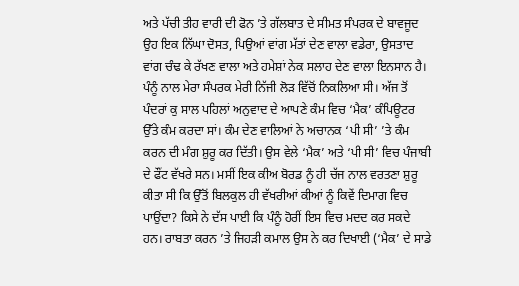ਅਤੇ ਪੱਚੀ ਤੀਹ ਵਾਰੀ ਦੀ ਫੋਨ ’ਤੇ ਗੱਲਬਾਤ ਦੇ ਸੀਮਤ ਸੰਪਰਕ ਦੇ ਬਾਵਜੂਦ ਉਹ ਇਕ ਨਿੱਘਾ ਦੋਸਤ, ਪਿਉਆਂ ਵਾਂਗ ਮੱਤਾਂ ਦੇਣ ਵਾਲਾ ਵਡੇਰਾ, ਉਸਤਾਦ ਵਾਂਗ ਚੰਢ ਕੇ ਰੱਖਣ ਵਾਲਾ ਅਤੇ ਹਮੇਸ਼ਾਂ ਨੇਕ ਸਲਾਹ ਦੇਣ ਵਾਲਾ ਇਨਸਾਨ ਹੈ।
ਪੰਨੂੰ ਨਾਲ ਮੇਰਾ ਸੰਪਰਕ ਮੇਰੀ ਨਿੱਜੀ ਲੋੜ ਵਿੱਚੋਂ ਨਿਕਲਿਆ ਸੀ। ਅੱਜ ਤੋਂ ਪੰਦਰਾਂ ਕੁ ਸਾਲ ਪਹਿਲਾਂ ਅਨੁਵਾਦ ਦੇ ਆਪਣੇ ਕੰਮ ਵਿਚ ‘ਮੈਕ’ ਕੰਪਿਊਟਰ ਉੱਤੇ ਕੰਮ ਕਰਦਾ ਸਾਂ। ਕੰਮ ਦੇਣ ਵਾਲਿਆਂ ਨੇ ਅਚਾਨਕ ‘ਪੀ ਸੀ’ ’ਤੇ ਕੰਮ ਕਰਨ ਦੀ ਮੰਗ ਸ਼ੁਰੂ ਕਰ ਦਿੱਤੀ। ਉਸ ਵੇਲੇ ‘ਮੈਕ’ ਅਤੇ ‘ਪੀ ਸੀ’ ਵਿਚ ਪੰਜਾਬੀ ਦੇ ਫੌਂਟ ਵੱਖਰੇ ਸਨ। ਮਸੀਂ ਇਕ ਕੀਅ ਬੋਰਡ ਨੂੰ ਹੀ ਚੱਜ ਨਾਲ ਵਰਤਣਾ ਸ਼ੁਰੂ ਕੀਤਾ ਸੀ ਕਿ ਉੱਤੋਂ ਬਿਲਕੁਲ ਹੀ ਵੱਖਰੀਆਂ ਕੀਆਂ ਨੂੰ ਕਿਵੇਂ ਦਿਮਾਗ ਵਿਚ ਪਾਉਂਦਾ? ਕਿਸੇ ਨੇ ਦੱਸ ਪਾਈ ਕਿ ਪੰਨੂੰ ਹੋਰੀਂ ਇਸ ਵਿਚ ਮਦਦ ਕਰ ਸਕਦੇ ਹਨ। ਰਾਬਤਾ ਕਰਨ ’ਤੇ ਜਿਹੜੀ ਕਮਾਲ ਉਸ ਨੇ ਕਰ ਦਿਖਾਈ (‘ਮੈਕ’ ਦੇ ਸਾਡੇ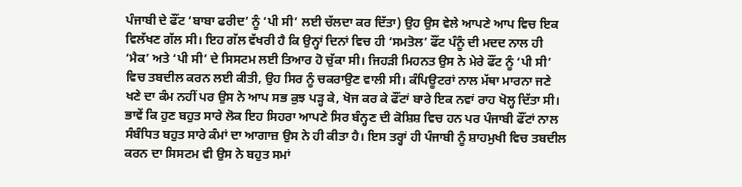ਪੰਜਾਬੀ ਦੇ ਫੌਂਟ ‘ਬਾਬਾ ਫਰੀਦ’ ਨੂੰ ‘ਪੀ ਸੀ’ ਲਈ ਚੱਲਦਾ ਕਰ ਦਿੱਤਾ) ਉਹ ਉਸ ਵੇਲੇ ਆਪਣੇ ਆਪ ਵਿਚ ਇਕ ਵਿਲੱਖਣ ਗੱਲ ਸੀ। ਇਹ ਗੱਲ ਵੱਖਰੀ ਹੈ ਕਿ ਉਨ੍ਹਾਂ ਦਿਨਾਂ ਵਿਚ ਹੀ ‘ਸਮਤੋਲ’ ਫੌਂਟ ਪੰਨੂੰ ਦੀ ਮਦਦ ਨਾਲ ਹੀ ‘ਮੈਕ’ ਅਤੇ ‘ਪੀ ਸੀ’ ਦੇ ਸਿਸਟਮ ਲਈ ਤਿਆਰ ਹੋ ਚੁੱਕਾ ਸੀ। ਜਿਹੜੀ ਮਿਹਨਤ ਉਸ ਨੇ ਮੇਰੇ ਫੌਂਟ ਨੂੰ ‘ਪੀ ਸੀ’ ਵਿਚ ਤਬਦੀਲ ਕਰਨ ਲਈ ਕੀਤੀ, ਉਹ ਸਿਰ ਨੂੰ ਚਕਰਾਉਣ ਵਾਲੀ ਸੀ। ਕੰਪਿਊਟਰਾਂ ਨਾਲ ਮੱਥਾ ਮਾਰਨਾ ਜਣੇ ਖਣੇ ਦਾ ਕੰਮ ਨਹੀਂ ਪਰ ਉਸ ਨੇ ਆਪ ਸਭ ਕੁਝ ਪੜ੍ਹ ਕੇ, ਖੋਜ ਕਰ ਕੇ ਫੌਂਟਾਂ ਬਾਰੇ ਇਕ ਨਵਾਂ ਰਾਹ ਖੋਲ੍ਹ ਦਿੱਤਾ ਸੀ। ਭਾਵੇਂ ਕਿ ਹੁਣ ਬਹੁਤ ਸਾਰੇ ਲੋਕ ਇਹ ਸਿਹਰਾ ਆਪਣੇ ਸਿਰ ਬੰਨ੍ਹਣ ਦੀ ਕੋਸ਼ਿਸ਼ ਵਿਚ ਹਨ ਪਰ ਪੰਜਾਬੀ ਫੌਂਟਾਂ ਨਾਲ ਸੰਬੰਧਿਤ ਬਹੁਤ ਸਾਰੇ ਕੰਮਾਂ ਦਾ ਆਗਾਜ਼ ਉਸ ਨੇ ਹੀ ਕੀਤਾ ਹੈ। ਇਸ ਤਰ੍ਹਾਂ ਹੀ ਪੰਜਾਬੀ ਨੂੰ ਸ਼ਾਹਮੁਖੀ ਵਿਚ ਤਬਦੀਲ ਕਰਨ ਦਾ ਸਿਸਟਮ ਵੀ ਉਸ ਨੇ ਬਹੁਤ ਸਮਾਂ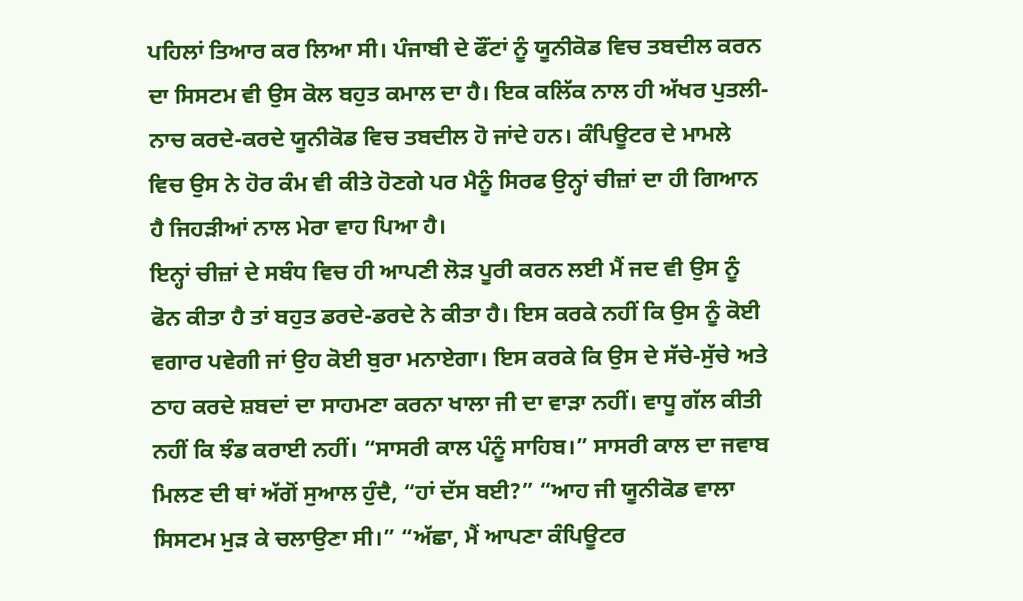ਪਹਿਲਾਂ ਤਿਆਰ ਕਰ ਲਿਆ ਸੀ। ਪੰਜਾਬੀ ਦੇ ਫੌਂਟਾਂ ਨੂੰ ਯੂਨੀਕੋਡ ਵਿਚ ਤਬਦੀਲ ਕਰਨ ਦਾ ਸਿਸਟਮ ਵੀ ਉਸ ਕੋਲ ਬਹੁਤ ਕਮਾਲ ਦਾ ਹੈ। ਇਕ ਕਲਿੱਕ ਨਾਲ ਹੀ ਅੱਖਰ ਪੁਤਲੀ-ਨਾਚ ਕਰਦੇ-ਕਰਦੇ ਯੂਨੀਕੋਡ ਵਿਚ ਤਬਦੀਲ ਹੋ ਜਾਂਦੇ ਹਨ। ਕੰਪਿਊਟਰ ਦੇ ਮਾਮਲੇ ਵਿਚ ਉਸ ਨੇ ਹੋਰ ਕੰਮ ਵੀ ਕੀਤੇ ਹੋਣਗੇ ਪਰ ਮੈਨੂੰ ਸਿਰਫ ਉਨ੍ਹਾਂ ਚੀਜ਼ਾਂ ਦਾ ਹੀ ਗਿਆਨ ਹੈ ਜਿਹੜੀਆਂ ਨਾਲ ਮੇਰਾ ਵਾਹ ਪਿਆ ਹੈ।
ਇਨ੍ਹਾਂ ਚੀਜ਼ਾਂ ਦੇ ਸਬੰਧ ਵਿਚ ਹੀ ਆਪਣੀ ਲੋੜ ਪੂਰੀ ਕਰਨ ਲਈ ਮੈਂ ਜਦ ਵੀ ਉਸ ਨੂੰ ਫੋਨ ਕੀਤਾ ਹੈ ਤਾਂ ਬਹੁਤ ਡਰਦੇ-ਡਰਦੇ ਨੇ ਕੀਤਾ ਹੈ। ਇਸ ਕਰਕੇ ਨਹੀਂ ਕਿ ਉਸ ਨੂੰ ਕੋਈ ਵਗਾਰ ਪਵੇਗੀ ਜਾਂ ਉਹ ਕੋਈ ਬੁਰਾ ਮਨਾਏਗਾ। ਇਸ ਕਰਕੇ ਕਿ ਉਸ ਦੇ ਸੱਚੇ-ਸੁੱਚੇ ਅਤੇ ਠਾਹ ਕਰਦੇ ਸ਼ਬਦਾਂ ਦਾ ਸਾਹਮਣਾ ਕਰਨਾ ਖਾਲਾ ਜੀ ਦਾ ਵਾੜਾ ਨਹੀਂ। ਵਾਧੂ ਗੱਲ ਕੀਤੀ ਨਹੀਂ ਕਿ ਝੰਡ ਕਰਾਈ ਨਹੀਂ। “ਸਾਸਰੀ ਕਾਲ ਪੰਨੂੰ ਸਾਹਿਬ।” ਸਾਸਰੀ ਕਾਲ ਦਾ ਜਵਾਬ ਮਿਲਣ ਦੀ ਥਾਂ ਅੱਗੋਂ ਸੁਆਲ ਹੁੰਦੈ, “ਹਾਂ ਦੱਸ ਬਈ?” “ਆਹ ਜੀ ਯੂਨੀਕੋਡ ਵਾਲਾ ਸਿਸਟਮ ਮੁੜ ਕੇ ਚਲਾਉਣਾ ਸੀ।” “ਅੱਛਾ, ਮੈਂ ਆਪਣਾ ਕੰਪਿਊਟਰ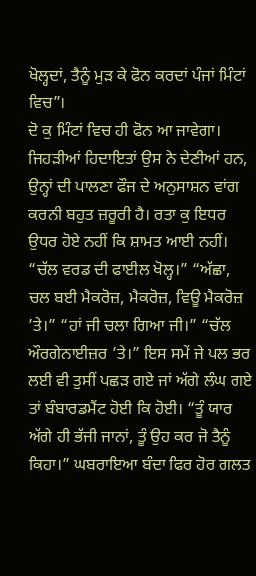ਖੋਲ੍ਹਦਾਂ, ਤੈਨੂੰ ਮੁੜ ਕੇ ਫੋਨ ਕਰਦਾਂ ਪੰਜਾਂ ਮਿੰਟਾਂ ਵਿਚ”।
ਦੋ ਕੁ ਮਿੰਟਾਂ ਵਿਚ ਹੀ ਫੋਨ ਆ ਜਾਵੇਗਾ। ਜਿਹੜੀਆਂ ਹਿਦਾਇਤਾਂ ਉਸ ਨੇ ਦੇਣੀਆਂ ਹਨ, ਉਨ੍ਹਾਂ ਦੀ ਪਾਲਣਾ ਫੌਜ ਦੇ ਅਨੁਸਾਸ਼ਨ ਵਾਂਗ ਕਰਨੀ ਬਹੁਤ ਜ਼ਰੂਰੀ ਹੈ। ਰਤਾ ਕੁ ਇਧਰ ਉਧਰ ਹੋਏ ਨਹੀਂ ਕਿ ਸ਼ਾਮਤ ਆਈ ਨਹੀਂ। “ਚੱਲ ਵਰਡ ਦੀ ਫਾਈਲ ਖੋਲ੍ਹ।” “ਅੱਛਾ, ਚਲ ਬਈ ਮੈਕਰੋਜ਼, ਮੈਕਰੋਜ਼, ਵਿਊ ਮੈਕਰੋਜ਼ ’ਤੇ।” “ਹਾਂ ਜੀ ਚਲਾ ਗਿਆ ਜੀ।” “ਚੱਲ ਔਰਗੇਨਾਈਜ਼ਰ ’ਤੇ।” ਇਸ ਸਮੇਂ ਜੇ ਪਲ ਭਰ ਲਈ ਵੀ ਤੁਸੀਂ ਪਛੜ ਗਏ ਜਾਂ ਅੱਗੇ ਲੰਘ ਗਏ ਤਾਂ ਬੰਬਾਰਡਮੈਂਟ ਹੋਈ ਕਿ ਹੋਈ। “ਤੂੰ ਯਾਰ ਅੱਗੇ ਹੀ ਭੱਜੀ ਜਾਨਾਂ, ਤੂੰ ਉਹ ਕਰ ਜੋ ਤੈਨੂੰ ਕਿਹਾ।” ਘਬਰਾਇਆ ਬੰਦਾ ਫਿਰ ਹੋਰ ਗਲਤ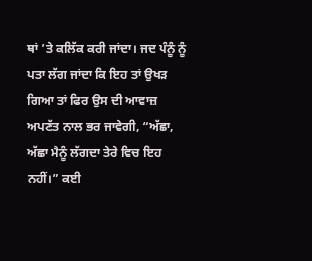ਥਾਂ ’ਤੇ ਕਲਿੱਕ ਕਰੀ ਜਾਂਦਾ। ਜਦ ਪੰਨੂੰ ਨੂੰ ਪਤਾ ਲੱਗ ਜਾਂਦਾ ਕਿ ਇਹ ਤਾਂ ਉਖੜ ਗਿਆ ਤਾਂ ਫਿਰ ਉਸ ਦੀ ਆਵਾਜ਼ ਅਪਣੱਤ ਨਾਲ ਭਰ ਜਾਵੇਗੀ, “ਅੱਛਾ, ਅੱਛਾ ਮੈਨੂੰ ਲੱਗਦਾ ਤੇਰੇ ਵਿਚ ਇਹ ਨਹੀਂ।” ਕਈ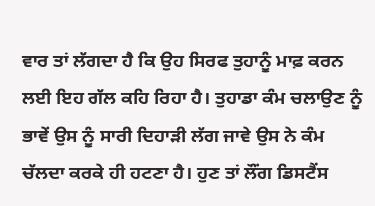ਵਾਰ ਤਾਂ ਲੱਗਦਾ ਹੈ ਕਿ ਉਹ ਸਿਰਫ ਤੁਹਾਨੂੰ ਮਾਫ਼ ਕਰਨ ਲਈ ਇਹ ਗੱਲ ਕਹਿ ਰਿਹਾ ਹੈ। ਤੁਹਾਡਾ ਕੰਮ ਚਲਾਉਣ ਨੂੰ ਭਾਵੇਂ ਉਸ ਨੂੰ ਸਾਰੀ ਦਿਹਾੜੀ ਲੱਗ ਜਾਵੇ ਉਸ ਨੇ ਕੰਮ ਚੱਲਦਾ ਕਰਕੇ ਹੀ ਹਟਣਾ ਹੈ। ਹੁਣ ਤਾਂ ਲੌਂਗ ਡਿਸਟੈਂਸ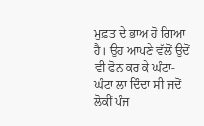ਮੁਫ਼ਤ ਦੇ ਭਾਅ ਹੋ ਗਿਆ ਹੈ। ਉਹ ਆਪਣੇ ਵੱਲੋਂ ਉਦੋਂ ਵੀ ਫੋਨ ਕਰ ਕੇ ਘੰਟਾ-ਘੰਟਾ ਲਾ ਦਿੰਦਾ ਸੀ ਜਦੋਂ ਲੋਕੀਂ ਪੰਜ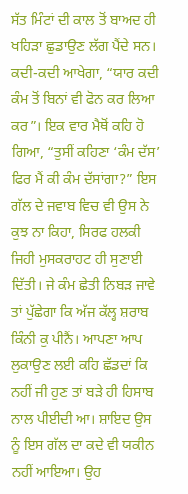ਸੱਤ ਮਿੰਟਾਂ ਦੀ ਕਾਲ ਤੋਂ ਬਾਅਦ ਹੀ ਖਹਿੜਾ ਛੁਡਾਉਣ ਲੱਗ ਪੈਂਦੇ ਸਨ। ਕਦੀ-ਕਦੀ ਆਖੇਗਾ, “ਯਾਰ ਕਦੀ ਕੰਮ ਤੋਂ ਬਿਨਾਂ ਵੀ ਫੋਨ ਕਰ ਲਿਆ ਕਰ”। ਇਕ ਵਾਰ ਮੈਥੋਂ ਕਹਿ ਹੋ ਗਿਆ, “ਤੁਸੀਂ ਕਹਿਣਾ ‘ਕੰਮ ਦੱਸ’ ਫਿਰ ਮੈਂ ਕੀ ਕੰਮ ਦੱਸਾਂਗਾ?” ਇਸ ਗੱਲ ਦੇ ਜਵਾਬ ਵਿਚ ਵੀ ਉਸ ਨੇ ਕੁਝ ਨਾ ਕਿਹਾ, ਸਿਰਫ ਹਲਕੀ ਜਿਹੀ ਮੁਸਕਰਾਹਟ ਹੀ ਸੁਣਾਈ ਦਿੱਤੀ। ਜੇ ਕੰਮ ਛੇਤੀ ਨਿਬੜ ਜਾਵੇ ਤਾਂ ਪੁੱਛੇਗਾ ਕਿ ਅੱਜ ਕੱਲ੍ਹ ਸ਼ਰਾਬ ਕਿੰਨੀ ਕੁ ਪੀਨੈਂ। ਆਪਣਾ ਆਪ ਲੁਕਾਉਣ ਲਈ ਕਹਿ ਛੱਡਦਾਂ ਕਿ ਨਹੀਂ ਜੀ ਹੁਣ ਤਾਂ ਬੜੇ ਹੀ ਹਿਸਾਬ ਨਾਲ ਪੀਈਦੀ ਆ। ਸ਼ਾਇਦ ਉਸ ਨੂੰ ਇਸ ਗੱਲ ਦਾ ਕਦੇ ਵੀ ਯਕੀਨ ਨਹੀਂ ਆਇਆ। ਉਹ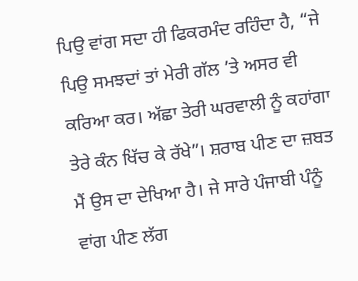ਪਿਉ ਵਾਂਗ ਸਦਾ ਹੀ ਫਿਕਰਮੰਦ ਰਹਿੰਦਾ ਹੈ, “ਜੇ ਪਿਉ ਸਮਝਦਾਂ ਤਾਂ ਮੇਰੀ ਗੱਲ ’ਤੇ ਅਸਰ ਵੀ ਕਰਿਆ ਕਰ। ਅੱਛਾ ਤੇਰੀ ਘਰਵਾਲੀ ਨੂੰ ਕਹਾਂਗਾ ਤੇਰੇ ਕੰਨ ਖਿੱਚ ਕੇ ਰੱਖੇ”। ਸ਼ਰਾਬ ਪੀਣ ਦਾ ਜ਼ਬਤ ਮੈਂ ਉਸ ਦਾ ਦੇਖਿਆ ਹੈ। ਜੇ ਸਾਰੇ ਪੰਜਾਬੀ ਪੰਨੂੰ ਵਾਂਗ ਪੀਣ ਲੱਗ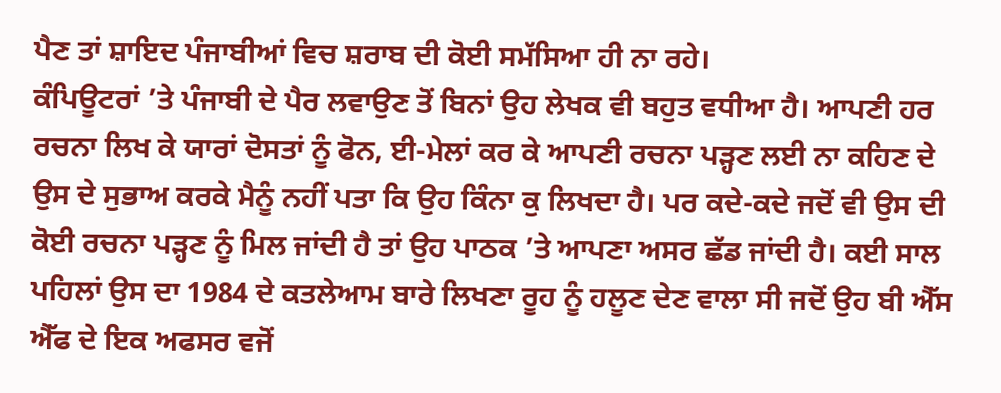ਪੈਣ ਤਾਂ ਸ਼ਾਇਦ ਪੰਜਾਬੀਆਂ ਵਿਚ ਸ਼ਰਾਬ ਦੀ ਕੋਈ ਸਮੱਸਿਆ ਹੀ ਨਾ ਰਹੇ।
ਕੰਪਿਊਟਰਾਂ ’ਤੇ ਪੰਜਾਬੀ ਦੇ ਪੈਰ ਲਵਾਉਣ ਤੋਂ ਬਿਨਾਂ ਉਹ ਲੇਖਕ ਵੀ ਬਹੁਤ ਵਧੀਆ ਹੈ। ਆਪਣੀ ਹਰ ਰਚਨਾ ਲਿਖ ਕੇ ਯਾਰਾਂ ਦੋਸਤਾਂ ਨੂੰ ਫੋਨ, ਈ-ਮੇਲਾਂ ਕਰ ਕੇ ਆਪਣੀ ਰਚਨਾ ਪੜ੍ਹਣ ਲਈ ਨਾ ਕਹਿਣ ਦੇ ਉਸ ਦੇ ਸੁਭਾਅ ਕਰਕੇ ਮੈਨੂੰ ਨਹੀਂ ਪਤਾ ਕਿ ਉਹ ਕਿੰਨਾ ਕੁ ਲਿਖਦਾ ਹੈ। ਪਰ ਕਦੇ-ਕਦੇ ਜਦੋਂ ਵੀ ਉਸ ਦੀ ਕੋਈ ਰਚਨਾ ਪੜ੍ਹਣ ਨੂੰ ਮਿਲ ਜਾਂਦੀ ਹੈ ਤਾਂ ਉਹ ਪਾਠਕ ’ਤੇ ਆਪਣਾ ਅਸਰ ਛੱਡ ਜਾਂਦੀ ਹੈ। ਕਈ ਸਾਲ ਪਹਿਲਾਂ ਉਸ ਦਾ 1984 ਦੇ ਕਤਲੇਆਮ ਬਾਰੇ ਲਿਖਣਾ ਰੂਹ ਨੂੰ ਹਲੂਣ ਦੇਣ ਵਾਲਾ ਸੀ ਜਦੋਂ ਉਹ ਬੀ ਐੱਸ ਐੱਫ ਦੇ ਇਕ ਅਫਸਰ ਵਜੋਂ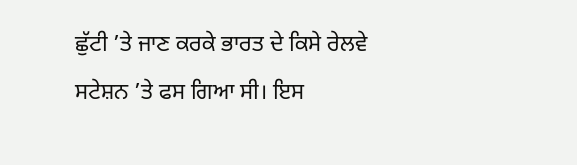ਛੁੱਟੀ ’ਤੇ ਜਾਣ ਕਰਕੇ ਭਾਰਤ ਦੇ ਕਿਸੇ ਰੇਲਵੇ ਸਟੇਸ਼ਨ ’ਤੇ ਫਸ ਗਿਆ ਸੀ। ਇਸ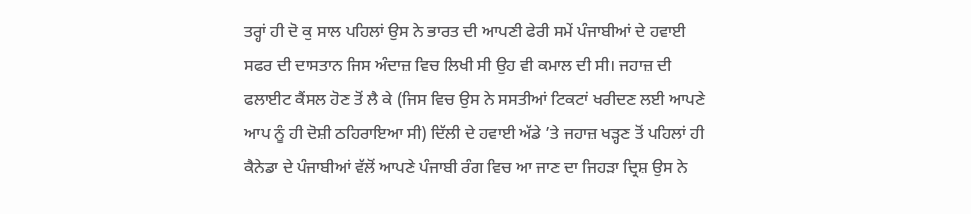ਤਰ੍ਹਾਂ ਹੀ ਦੋ ਕੁ ਸਾਲ ਪਹਿਲਾਂ ਉਸ ਨੇ ਭਾਰਤ ਦੀ ਆਪਣੀ ਫੇਰੀ ਸਮੇਂ ਪੰਜਾਬੀਆਂ ਦੇ ਹਵਾਈ ਸਫਰ ਦੀ ਦਾਸਤਾਨ ਜਿਸ ਅੰਦਾਜ਼ ਵਿਚ ਲਿਖੀ ਸੀ ਉਹ ਵੀ ਕਮਾਲ ਦੀ ਸੀ। ਜਹਾਜ਼ ਦੀ ਫਲਾਈਟ ਕੈਂਸਲ ਹੋਣ ਤੋਂ ਲੈ ਕੇ (ਜਿਸ ਵਿਚ ਉਸ ਨੇ ਸਸਤੀਆਂ ਟਿਕਟਾਂ ਖਰੀਦਣ ਲਈ ਆਪਣੇ ਆਪ ਨੂੰ ਹੀ ਦੋਸ਼ੀ ਠਹਿਰਾਇਆ ਸੀ) ਦਿੱਲੀ ਦੇ ਹਵਾਈ ਅੱਡੇ ’ਤੇ ਜਹਾਜ਼ ਖੜ੍ਹਣ ਤੋਂ ਪਹਿਲਾਂ ਹੀ ਕੈਨੇਡਾ ਦੇ ਪੰਜਾਬੀਆਂ ਵੱਲੋਂ ਆਪਣੇ ਪੰਜਾਬੀ ਰੰਗ ਵਿਚ ਆ ਜਾਣ ਦਾ ਜਿਹੜਾ ਦ੍ਰਿਸ਼ ਉਸ ਨੇ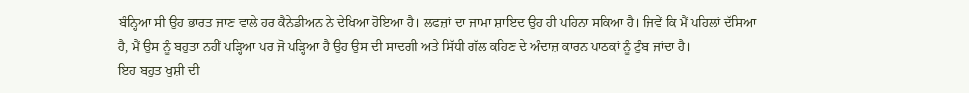ਬੰਨ੍ਹਿਆ ਸੀ ਉਹ ਭਾਰਤ ਜਾਣ ਵਾਲੇ ਹਰ ਕੈਨੇਡੀਅਨ ਨੇ ਦੇਖਿਆ ਹੋਇਆ ਹੈ। ਲਫਜ਼ਾਂ ਦਾ ਜਾਮਾ ਸ਼ਾਇਦ ਉਹ ਹੀ ਪਹਿਨਾ ਸਕਿਆ ਹੈ। ਜਿਵੇਂ ਕਿ ਮੈਂ ਪਹਿਲਾਂ ਦੱਸਿਆ ਹੈ, ਮੈਂ ਉਸ ਨੂੰ ਬਹੁਤਾ ਨਹੀਂ ਪੜ੍ਹਿਆ ਪਰ ਜੋ ਪੜ੍ਹਿਆ ਹੈ ਉਹ ਉਸ ਦੀ ਸਾਦਗੀ ਅਤੇ ਸਿੱਧੀ ਗੱਲ ਕਹਿਣ ਦੇ ਅੰਦਾਜ਼ ਕਾਰਨ ਪਾਠਕਾਂ ਨੂੰ ਟੁੰਬ ਜਾਂਦਾ ਹੈ।
ਇਹ ਬਹੁਤ ਖੁਸ਼ੀ ਦੀ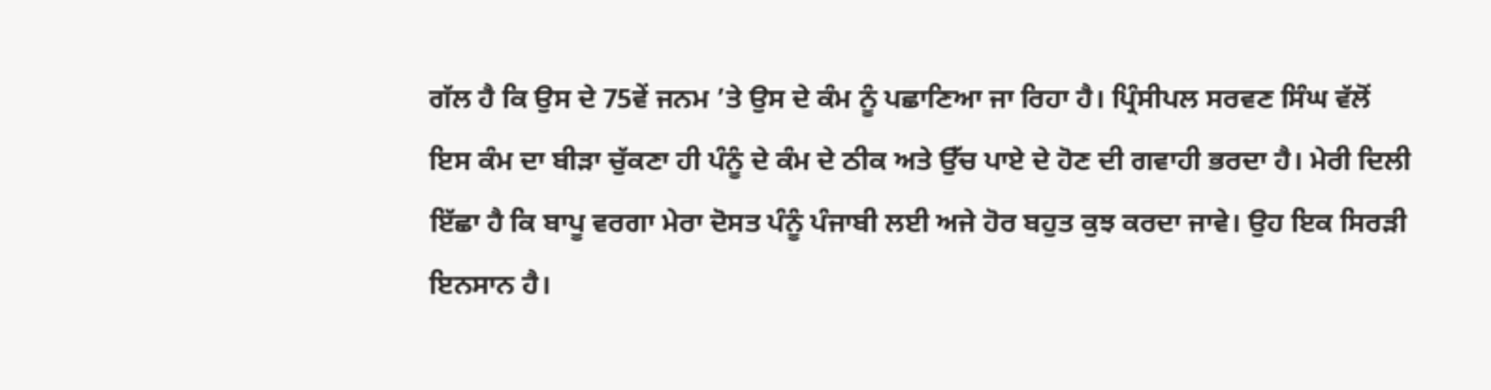ਗੱਲ ਹੈ ਕਿ ਉਸ ਦੇ 75ਵੇਂ ਜਨਮ ’ਤੇ ਉਸ ਦੇ ਕੰਮ ਨੂੰ ਪਛਾਣਿਆ ਜਾ ਰਿਹਾ ਹੈ। ਪ੍ਰਿੰਸੀਪਲ ਸਰਵਣ ਸਿੰਘ ਵੱਲੋਂ ਇਸ ਕੰਮ ਦਾ ਬੀੜਾ ਚੁੱਕਣਾ ਹੀ ਪੰਨੂੰ ਦੇ ਕੰਮ ਦੇ ਠੀਕ ਅਤੇ ਉੱਚ ਪਾਏ ਦੇ ਹੋਣ ਦੀ ਗਵਾਹੀ ਭਰਦਾ ਹੈ। ਮੇਰੀ ਦਿਲੀ ਇੱਛਾ ਹੈ ਕਿ ਬਾਪੂ ਵਰਗਾ ਮੇਰਾ ਦੋਸਤ ਪੰਨੂੰ ਪੰਜਾਬੀ ਲਈ ਅਜੇ ਹੋਰ ਬਹੁਤ ਕੁਝ ਕਰਦਾ ਜਾਵੇ। ਉਹ ਇਕ ਸਿਰੜੀ ਇਨਸਾਨ ਹੈ।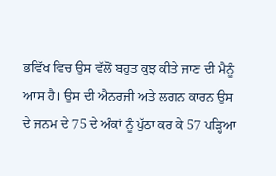ਭਵਿੱਖ ਵਿਚ ਉਸ ਵੱਲੋਂ ਬਹੁਤ ਕੁਝ ਕੀਤੇ ਜਾਣ ਦੀ ਮੈਨੂੰ ਆਸ ਹੈ। ਉਸ ਦੀ ਐਨਰਜੀ ਅਤੇ ਲਗਨ ਕਾਰਨ ਉਸ ਦੇ ਜਨਮ ਦੇ 75 ਦੇ ਅੰਕਾਂ ਨੂੰ ਪੁੱਠਾ ਕਰ ਕੇ 57 ਪੜ੍ਹਿਆ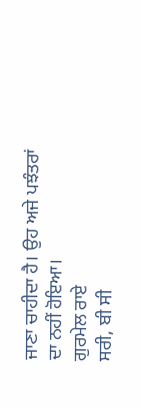ਜਾਣਾ ਚਾਹੀਦਾ ਹੈ। ਉਹ ਅਜੇ ਪਝੰਤਰਾਂ ਦਾ ਨਹੀਂ ਹੋਇਆ।
ਗੁਰਮੇਲ ਰਾਏ
ਸਰੀ, ਬੀ ਸੀ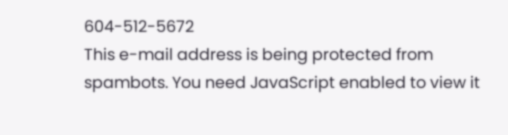604-512-5672
This e-mail address is being protected from spambots. You need JavaScript enabled to view it